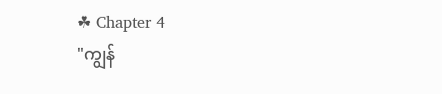☘ Chapter 4
"ကျွန်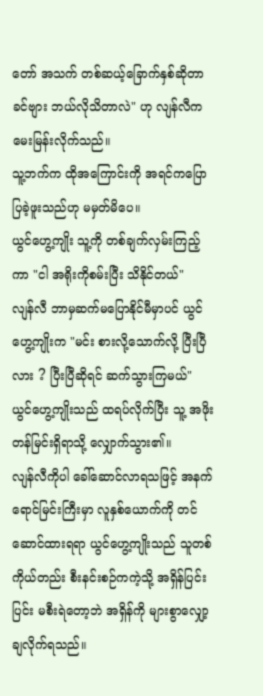တော် အသက် တစ်ဆယ့်ခြောက်နှစ်ဆိုတာ ခင်ဗျား ဘယ်လိုသိတာလဲ" ဟု လျန်လီက မေးမြန်းလိုက်သည်။
သူ့ဘက်က ထိုအကြောင်းကို အရင်ကပြောပြခဲ့ဖူးသည်ဟု မမှတ်မိပေ။
ယွင်ဟွေ့ကျိုး သူ့ကို တစ်ချက်လှမ်းကြည့်ကာ "ငါ အရိုးကိုစမ်းပြီး သိနိုင်တယ်"
လျန်လီ ဘာမှဆက်မပြောနိုင်မီမှာပင် ယွင်ဟွေ့ကျိုးက "မင်း စားလို့သောက်လို့ ပြီးပြီလား ? ပြီးပြီဆိုရင် ဆက်သွားကြမယ်"
ယွင်ဟွေ့ကျိုးသည် ထရပ်လိုက်ပြီး သူ့ အဖိုးတန်မြင်းရှိရာသို့ လျှောက်သွား၏။
လျန်လီကိုပါ ခေါ်ဆောင်လာရသဖြင့် အနက်ရောင်မြင်းကြီးမှာ လူနှစ်ယောက်ကို တင်ဆောင်ထားရရာ ယွင်ဟွေ့ကျိုးသည် သူတစ်ကိုယ်တည်း စီးနင်းစဉ်ကကဲ့သို့ အရှိန်ပြင်းပြင်း မစီးရဲတော့ဘဲ အရှိန်ကို များစွာလျှော့ချလိုက်ရသည်။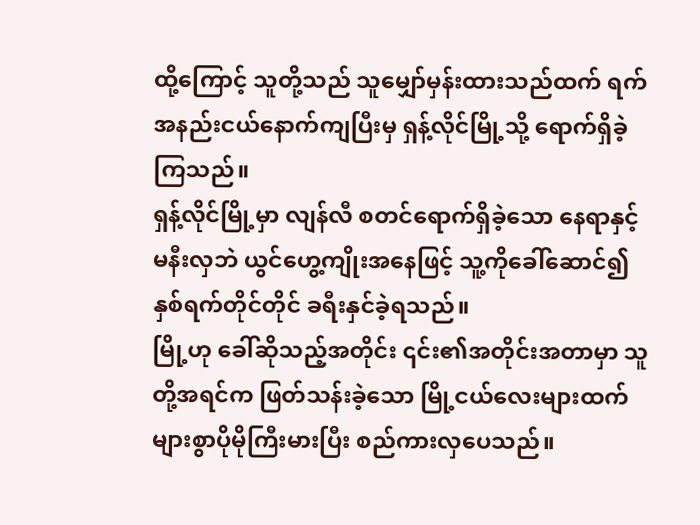ထို့ကြောင့် သူတို့သည် သူမျှော်မှန်းထားသည်ထက် ရက်အနည်းငယ်နောက်ကျပြီးမှ ရှန့်လိုင်မြို့သို့ ရောက်ရှိခဲ့ကြသည်။
ရှန့်လိုင်မြို့မှာ လျန်လီ စတင်ရောက်ရှိခဲ့သော နေရာနှင့် မနီးလှဘဲ ယွင်ဟွေ့ကျိုးအနေဖြင့် သူ့ကိုခေါ်ဆောင်၍ နှစ်ရက်တိုင်တိုင် ခရီးနှင်ခဲ့ရသည်။
မြို့ဟု ခေါ်ဆိုသည့်အတိုင်း ၎င်း၏အတိုင်းအတာမှာ သူတို့အရင်က ဖြတ်သန်းခဲ့သော မြို့ငယ်လေးများထက် များစွာပိုမိုကြီးမားပြီး စည်ကားလှပေသည်။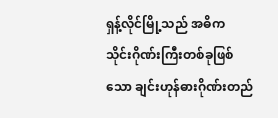ရှန့်လိုင်မြို့သည် အဓိက သိုင်းဂိုဏ်းကြီးတစ်ခုဖြစ်သော ချင်းဟုန်ဓားဂိုဏ်းတည်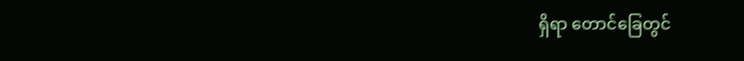ရှိရာ တောင်ခြေတွင်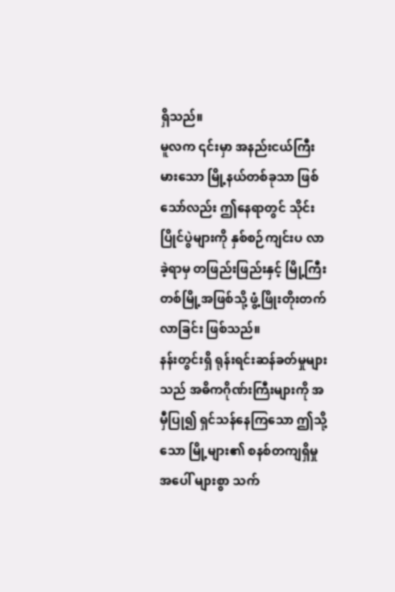ရှိသည်။
မူလက ၎င်းမှာ အနည်းငယ်ကြီးမားသော မြို့နယ်တစ်ခုသာ ဖြစ်သော်လည်း ဤနေရာတွင် သိုင်းပြိုင်ပွဲများကို နှစ်စဉ်ကျင်းပ လာခဲ့ရာမှ တဖြည်းဖြည်းနှင့် မြို့ကြီးတစ်မြို့အဖြစ်သို့ ဖွံ့ဖြိုးတိုးတက်လာခြင်း ဖြစ်သည်။
နန်းတွင်းရှိ ရုန်းရင်းဆန်ခတ်မှုများသည် အဓိကဂိုဏ်းကြီးများကို အမှီပြု၍ ရှင်သန်နေကြသော ဤသို့သော မြို့များ၏ စနစ်တကျရှိမှုအပေါ် များစွာ သက်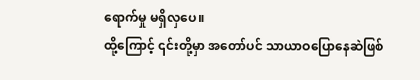ရောက်မှု မရှိလှပေ။
ထို့ကြောင့် ၎င်းတို့မှာ အတော်ပင် သာယာဝပြောနေဆဲဖြစ်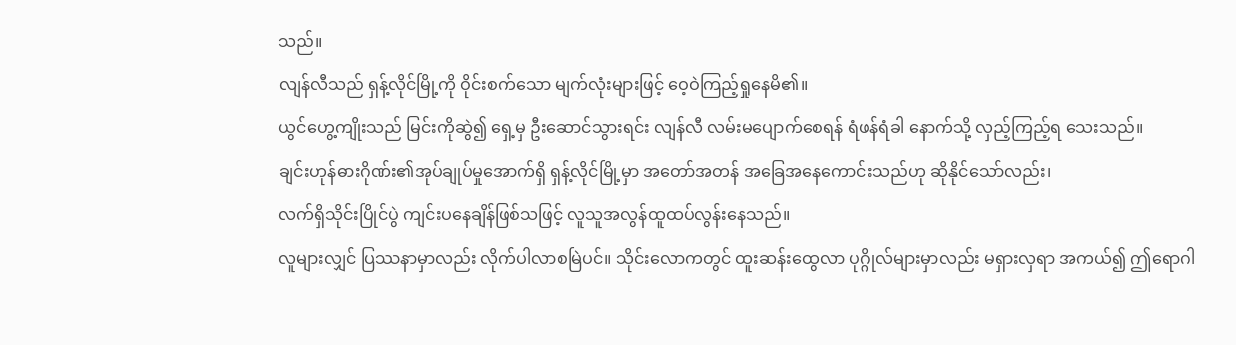သည်။
လျန်လီသည် ရှန့်လိုင်မြို့ကို ဝိုင်းစက်သော မျက်လုံးများဖြင့် ဝေ့ဝဲကြည့်ရှုနေမိ၏။
ယွင်ဟွေ့ကျိုးသည် မြင်းကိုဆွဲ၍ ရှေ့မှ ဦးဆောင်သွားရင်း လျန်လီ လမ်းမပျောက်စေရန် ရံဖန်ရံခါ နောက်သို့ လှည့်ကြည့်ရ သေးသည်။
ချင်းဟုန်ဓားဂိုဏ်း၏အုပ်ချုပ်မှုအောက်ရှိ ရှန့်လိုင်မြို့မှာ အတော်အတန် အခြေအနေကောင်းသည်ဟု ဆိုနိုင်သော်လည်း၊
လက်ရှိသိုင်းပြိုင်ပွဲ ကျင်းပနေချိန်ဖြစ်သဖြင့် လူသူအလွန်ထူထပ်လွန်းနေသည်။
လူများလျှင် ပြဿနာမှာလည်း လိုက်ပါလာစမြဲပင်။ သိုင်းလောကတွင် ထူးဆန်းထွေလာ ပုဂ္ဂိုလ်များမှာလည်း မရှားလှရာ အကယ်၍ ဤရောဂါ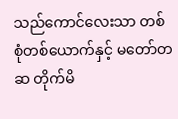သည်ကောင်လေးသာ တစ်စုံတစ်ယောက်နှင့် မတော်တဆ တိုက်မိ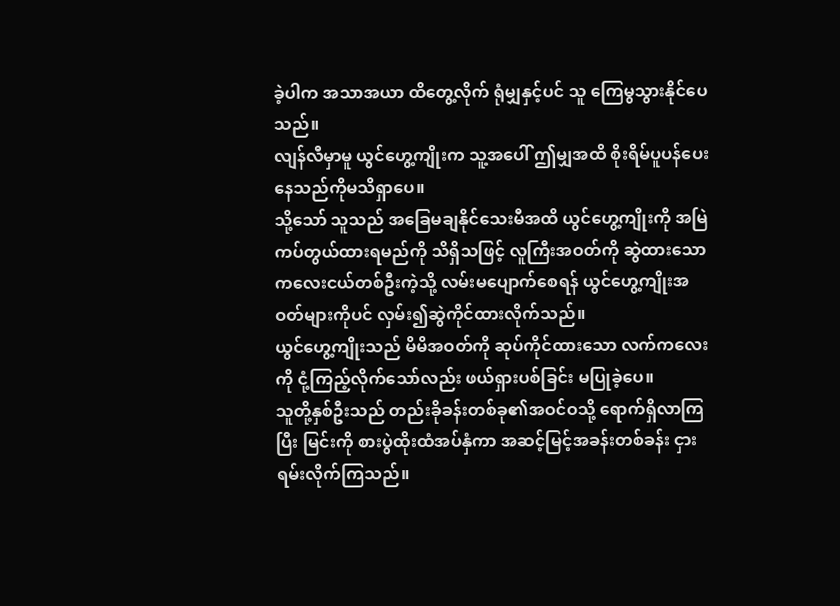ခဲ့ပါက အသာအယာ ထိတွေ့လိုက် ရုံမျှနှင့်ပင် သူ ကြေမွသွားနိုင်ပေသည်။
လျန်လီမှာမူ ယွင်ဟွေ့ကျိုးက သူ့အပေါ် ဤမျှအထိ စိုးရိမ်ပူပန်ပေးနေသည်ကိုမသိရှာပေ။
သို့သော် သူသည် အခြေမချနိုင်သေးမီအထိ ယွင်ဟွေ့ကျိုးကို အမြဲကပ်တွယ်ထားရမည်ကို သိရှိသဖြင့် လူကြီးအဝတ်ကို ဆွဲထားသော ကလေးငယ်တစ်ဦးကဲ့သို့ လမ်းမပျောက်စေရန် ယွင်ဟွေ့ကျိုးအဝတ်များကိုပင် လှမ်း၍ဆွဲကိုင်ထားလိုက်သည်။
ယွင်ဟွေ့ကျိုးသည် မိမိအဝတ်ကို ဆုပ်ကိုင်ထားသော လက်ကလေးကို ငုံ့ကြည့်လိုက်သော်လည်း ဖယ်ရှားပစ်ခြင်း မပြုခဲ့ပေ။
သူတို့နှစ်ဦးသည် တည်းခိုခန်းတစ်ခု၏အဝင်ဝသို့ ရောက်ရှိလာကြပြီး မြင်းကို စားပွဲထိုးထံအပ်နှံကာ အဆင့်မြင့်အခန်းတစ်ခန်း ငှားရမ်းလိုက်ကြသည်။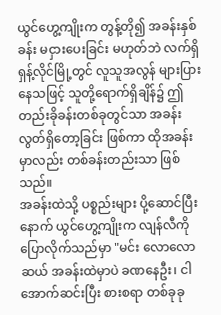ယွင်ဟွေ့ကျိုးက တွန့်တို၍ အခန်းနှစ်ခန်း မငှားပေးခြင်း မဟုတ်ဘဲ လက်ရှိ ရှန့်လိုင်မြို့တွင် လူသူအလွန် များပြားနေသဖြင့် သူတို့ရောက်ရှိချိန်၌ ဤတည်းခိုခန်းတစ်ခုတွင်သာ အခန်းလွတ်ရှိတော့ခြင်း ဖြစ်ကာ ထိုအခန်းမှာလည်း တစ်ခန်းတည်းသာ ဖြစ်သည်။
အခန်းထဲသို့ ပစ္စည်းများ ပို့ဆောင်ပြီးနောက် ယွင်ဟွေ့ကျိုးက လျန်လီကို ပြောလိုက်သည်မှာ "မင်း လောလောဆယ် အခန်းထဲမှာပဲ ခဏနေဦး၊ ငါ အောက်ဆင်းပြီး စားစရာ တစ်ခုခု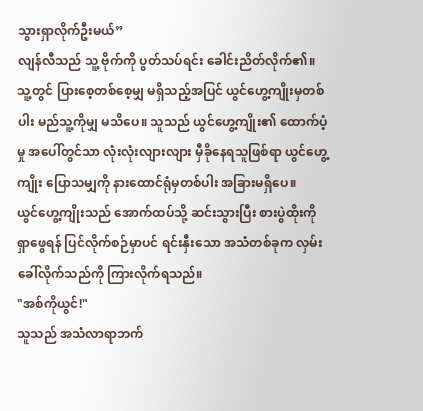သွားရှာလိုက်ဦးမယ်”
လျန်လီသည် သူ့ ဗိုက်ကို ပွတ်သပ်ရင်း ခေါင်းညိတ်လိုက်၏။
သူ့တွင် ပြားစေ့တစ်စေ့မျှ မရှိသည့်အပြင် ယွင်ဟွေ့ကျိုးမှတစ်ပါး မည်သူ့ကိုမျှ မသိပေ။ သူသည် ယွင်ဟွေ့ကျိုး၏ ထောက်ပံ့မှု အပေါ်တွင်သာ လုံးလုံးလျားလျား မှီခိုနေရသူဖြစ်ရာ ယွင်ဟွေ့ကျိုး ပြောသမျှကို နားထောင်ရုံမှတစ်ပါး အခြားမရှိပေ။
ယွင်ဟွေ့ကျိုးသည် အောက်ထပ်သို့ ဆင်းသွားပြီး စားပွဲထိုးကို ရှာဖွေရန် ပြင်လိုက်စဉ်မှာပင် ရင်းနှီးသော အသံတစ်ခုက လှမ်းခေါ်လိုက်သည်ကို ကြားလိုက်ရသည်။
"အစ်ကိုယွင်!"
သူသည် အသံလာရာဘက်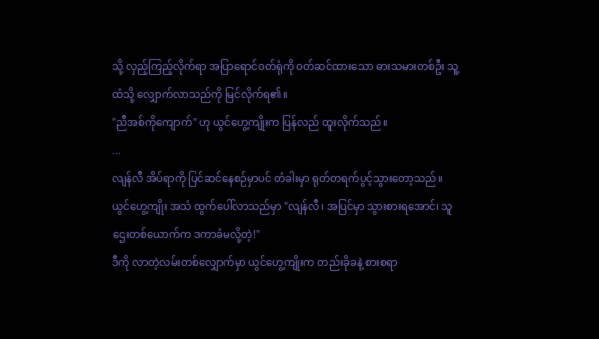သို့ လှည့်ကြည့်လိုက်ရာ အပြာရောင်ဝတ်ရုံကို ဝတ်ဆင်ထားသော ဓားသမားတစ်ဦး သူ့ထံသို့ လျှောက်လာသည်ကို မြင်လိုက်ရ၏။
"ညီအစ်ကိုကျောက်" ဟု ယွင်ဟွေ့ကျိုးက ပြန်လည် ထူးလိုက်သည်။
...
လျန်လီ အိပ်ရာကို ပြင်ဆင်နေစဉ်မှာပင် တံခါးမှာ ရုတ်တရက်ပွင့်သွားတော့သည်။
ယွင်ဟွေ့ကျိုး အသံ ထွက်ပေါ်လာသည်မှာ "လျန်လီ၊ အပြင်မှာ သွားစားရအောင်၊ သူဌေးတစ်ယောက်က ဒကာခံမလို့တဲ့!"
ဒီကို လာတဲ့လမ်းတစ်လျှောက်မှာ ယွင်ဟွေ့ကျိုးက တည်းခိုခနဲ့ စားစရာ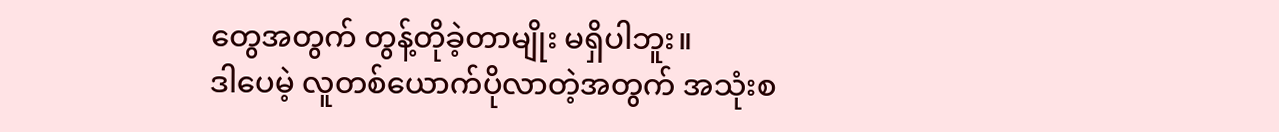တွေအတွက် တွန့်တိုခဲ့တာမျိုး မရှိပါဘူး။
ဒါပေမဲ့ လူတစ်ယောက်ပိုလာတဲ့အတွက် အသုံးစ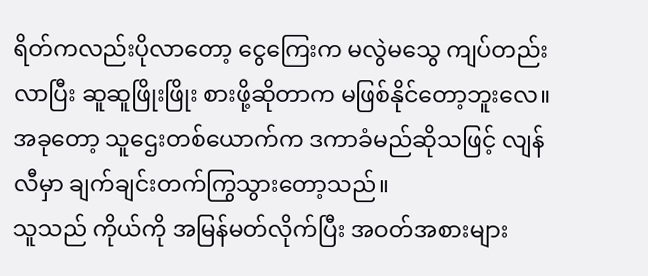ရိတ်ကလည်းပိုလာတော့ ငွေကြေးက မလွဲမသွေ ကျပ်တည်းလာပြီး ဆူဆူဖြိုးဖြိုး စားဖို့ဆိုတာက မဖြစ်နိုင်တော့ဘူးလေ။
အခုတော့ သူဌေးတစ်ယောက်က ဒကာခံမည်ဆိုသဖြင့် လျန်လီမှာ ချက်ချင်းတက်ကြွသွားတော့သည်။
သူသည် ကိုယ်ကို အမြန်မတ်လိုက်ပြီး အဝတ်အစားများ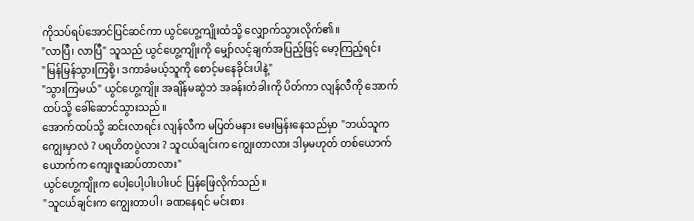ကိုသပ်ရပ်အောင်ပြင်ဆင်ကာ ယွင်ဟွေ့ကျိုးထံသို့ လျှောက်သွားလိုက်၏။
"လာပြီ၊ လာပြီ" သူသည် ယွင်ဟွေ့ကျိုးကို မျှော်လင့်ချက်အပြည့်ဖြင့် မော့ကြည့်ရင်း
"မြန်မြန်သွားကြစို့၊ ဒကာခံမယ့်သူကို စောင့်မနေခိုင်းပါနဲ့"
"သွားကြမယ်" ယွင်ဟွေ့ကျိုး အချိန်မဆွဲဘဲ အခန်းတံခါးကို ပိတ်ကာ လျန်လီကို အောက်ထပ်သို့ ခေါ်ဆောင်သွားသည်။
အောက်ထပ်သို့ ဆင်းလာရင်း လျန်လီက မပြတ်မနား မေးမြန်းနေသည်မှာ "ဘယ်သူက ကျွေးမှာလဲ ? ပရဟိတပွဲလား ? သူငယ်ချင်းက ကျွေးတာလား ဒါမှမဟုတ် တစ်ယောက်ယောက်က ကျေးဇူးဆပ်တာလား"
ယွင်ဟွေ့ကျိုးက ပေါ့ပေါ့ပါးပါးပင် ပြန်ဖြေလိုက်သည်။
"သူငယ်ချင်းက ကျွေးတာပါ၊ ခဏနေရင် မင်းစား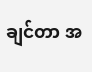ချင်တာ အ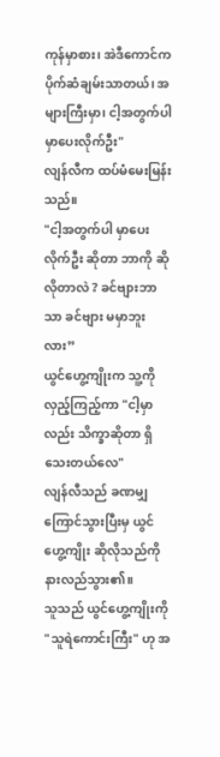ကုန်မှာစား၊ အဲဒီကောင်က ပိုက်ဆံချမ်းသာတယ်၊ အများကြီးမှာ၊ ငါ့အတွက်ပါ မှာပေးလိုက်ဦး"
လျန်လီက ထပ်မံမေးမြန်းသည်။
"ငါ့အတွက်ပါ မှာပေးလိုက်ဦး ဆိုတာ ဘာကို ဆိုလိုတာလဲ ? ခင်ဗျားဘာသာ ခင်ဗျား မမှာဘူးလား”
ယွင်ဟွေ့ကျိုးက သူ့ကို လှည့်ကြည့်ကာ "ငါ့မှာလည်း သိက္ခာဆိုတာ ရှိသေးတယ်လေ"
လျန်လီသည် ခဏမျှ ကြောင်သွားပြီးမှ ယွင်ဟွေ့ကျိုး ဆိုလိုသည်ကို နားလည်သွား၏။
သူသည် ယွင်ဟွေ့ကျိုးကို "သူရဲကောင်းကြီး" ဟု အ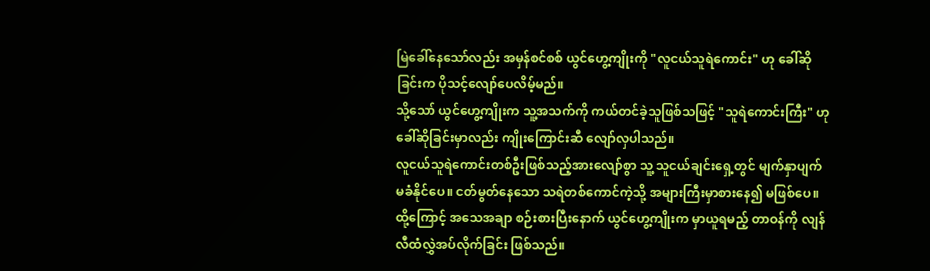မြဲခေါ်နေသော်လည်း အမှန်စင်စစ် ယွင်ဟွေ့ကျိုးကို "လူငယ်သူရဲကောင်း" ဟု ခေါ်ဆိုခြင်းက ပိုသင့်လျော်ပေလိမ့်မည်။
သို့သော် ယွင်ဟွေ့ကျိုးက သူ့အသက်ကို ကယ်တင်ခဲ့သူဖြစ်သဖြင့် "သူရဲကောင်းကြီး" ဟု ခေါ်ဆိုခြင်းမှာလည်း ကျိုးကြောင်းဆီ လျော်လှပါသည်။
လူငယ်သူရဲကောင်းတစ်ဦးဖြစ်သည့်အားလျော်စွာ သူ့ သူငယ်ချင်းရှေ့တွင် မျက်နှာပျက်မခံနိုင်ပေ။ ငတ်မွတ်နေသော သရဲတစ်ကောင်ကဲ့သို့ အများကြီးမှာစားနေ၍ မဖြစ်ပေ။
ထို့ကြောင့် အသေအချာ စဉ်းစားပြီးနောက် ယွင်ဟွေ့ကျိုးက မှာယူရမည့် တာဝန်ကို လျန်လီထံလွှဲအပ်လိုက်ခြင်း ဖြစ်သည်။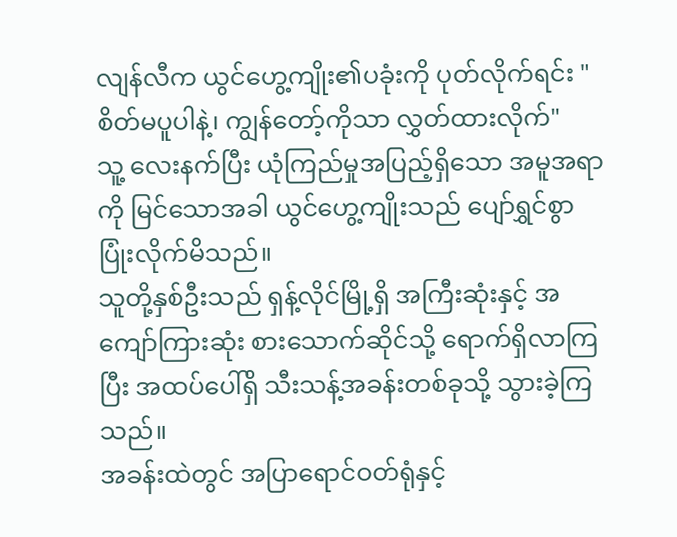လျန်လီက ယွင်ဟွေ့ကျိုး၏ပခုံးကို ပုတ်လိုက်ရင်း "စိတ်မပူပါနဲ့၊ ကျွန်တော့်ကိုသာ လွှတ်ထားလိုက်"
သူ့ လေးနက်ပြီး ယုံကြည်မှုအပြည့်ရှိသော အမူအရာကို မြင်သောအခါ ယွင်ဟွေ့ကျိုးသည် ပျော်ရွှင်စွာပြုံးလိုက်မိသည်။
သူတို့နှစ်ဦးသည် ရှန့်လိုင်မြို့ရှိ အကြီးဆုံးနှင့် အကျော်ကြားဆုံး စားသောက်ဆိုင်သို့ ရောက်ရှိလာကြပြီး အထပ်ပေါ်ရှိ သီးသန့်အခန်းတစ်ခုသို့ သွားခဲ့ကြသည်။
အခန်းထဲတွင် အပြာရောင်ဝတ်ရုံနှင့်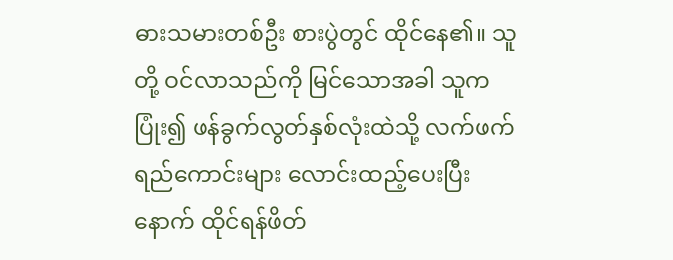ဓားသမားတစ်ဦး စားပွဲတွင် ထိုင်နေ၏။ သူတို့ ဝင်လာသည်ကို မြင်သောအခါ သူက ပြုံး၍ ဖန်ခွက်လွတ်နှစ်လုံးထဲသို့ လက်ဖက်ရည်ကောင်းများ လောင်းထည့်ပေးပြီးနောက် ထိုင်ရန်ဖိတ်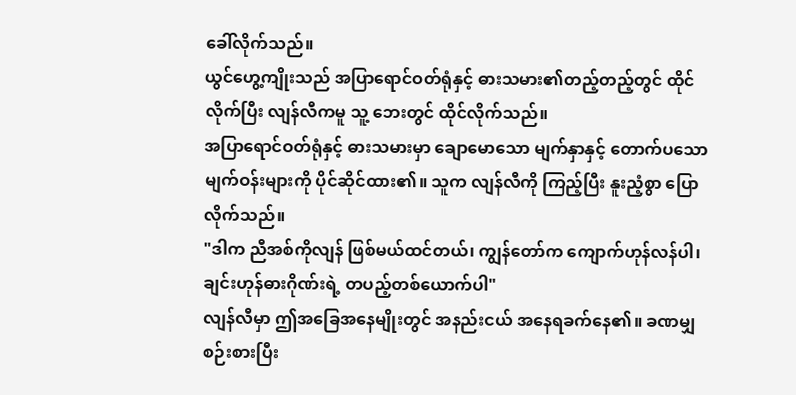ခေါ်လိုက်သည်။
ယွင်ဟွေ့ကျိုးသည် အပြာရောင်ဝတ်ရုံနှင့် ဓားသမား၏တည့်တည့်တွင် ထိုင်လိုက်ပြီး လျန်လီကမူ သူ့ ဘေးတွင် ထိုင်လိုက်သည်။
အပြာရောင်ဝတ်ရုံနှင့် ဓားသမားမှာ ချောမောသော မျက်နှာနှင့် တောက်ပသော မျက်ဝန်းများကို ပိုင်ဆိုင်ထား၏။ သူက လျန်လီကို ကြည့်ပြီး နူးညံ့စွာ ပြောလိုက်သည်။
"ဒါက ညီအစ်ကိုလျန် ဖြစ်မယ်ထင်တယ်၊ ကျွန်တော်က ကျောက်ဟုန်လန်ပါ၊ ချင်းဟုန်ဓားဂိုဏ်းရဲ့ တပည့်တစ်ယောက်ပါ"
လျန်လီမှာ ဤအခြေအနေမျိုးတွင် အနည်းငယ် အနေရခက်နေ၏။ ခဏမျှ စဉ်းစားပြီး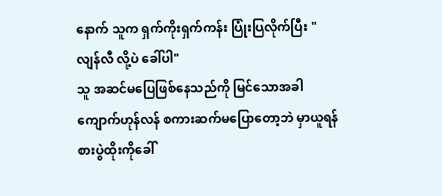နောက် သူက ရှက်ကိုးရှက်ကန်း ပြုံးပြလိုက်ပြီး "လျန်လီ လို့ပဲ ခေါ်ပါ"
သူ အဆင်မပြေဖြစ်နေသည်ကို မြင်သောအခါ ကျောက်ဟုန်လန် စကားဆက်မပြောတော့ဘဲ မှာယူရန် စားပွဲထိုးကိုခေါ်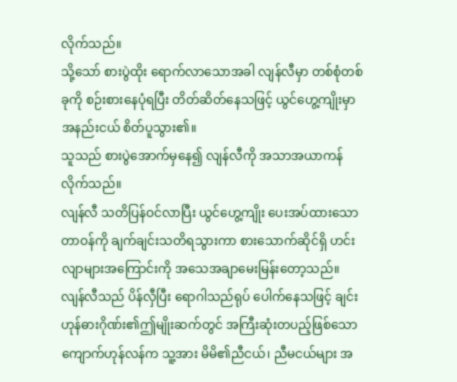လိုက်သည်။
သို့သော် စားပွဲထိုး ရောက်လာသောအခါ လျန်လီမှာ တစ်စုံတစ်ခုကို စဉ်းစားနေပုံရပြီး တိတ်ဆိတ်နေသဖြင့် ယွင်ဟွေ့ကျိုးမှာ အနည်းငယ် စိတ်ပူသွား၏။
သူသည် စားပွဲအောက်မှနေ၍ လျန်လီကို အသာအယာကန်လိုက်သည်။
လျန်လီ သတိပြန်ဝင်လာပြီး ယွင်ဟွေ့ကျိုး ပေးအပ်ထားသော တာဝန်ကို ချက်ချင်းသတိရသွားကာ စားသောက်ဆိုင်ရှိ ဟင်းလျာများအကြောင်းကို အသေအချာမေးမြန်းတော့သည်။
လျန်လီသည် ပိန်လှီပြီး ရောဂါသည်ရုပ် ပေါက်နေသဖြင့် ချင်းဟုန်ဓားဂိုဏ်း၏ဤမျိုးဆက်တွင် အကြီးဆုံးတပည့်ဖြစ်သော ကျောက်ဟုန်လန်က သူ့အား မိမိ၏ညီငယ်၊ ညီမငယ်များ အ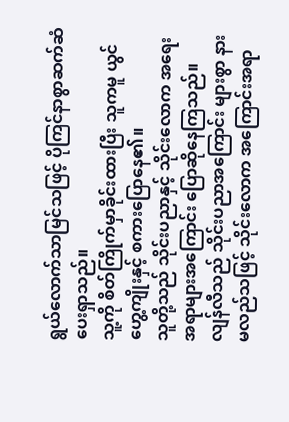ရွယ်လောက်သာမြင်သဖြင့် ပိုကြင်နာစွာဆက်ဆံပေးရှာသည်။
သူ့ကို စိတ်ကြိုက်မှာခိုင်းထားပြီး သူကမူ ယွင်ဟွေ့ကျိုးနှင့် စကားပြောနေ၏။
သူတို့သည် သိုင်းပညာနှင့် သိုင်းလောက အရေးအရာများအကြောင်း ပြောဆိုနေကြသည်။
လျန်လီသည် သိုင်းပညာအကြောင်း များစွာ နားမလည်သဖြင့် သိုင်းလောက အကြောင်းအရာ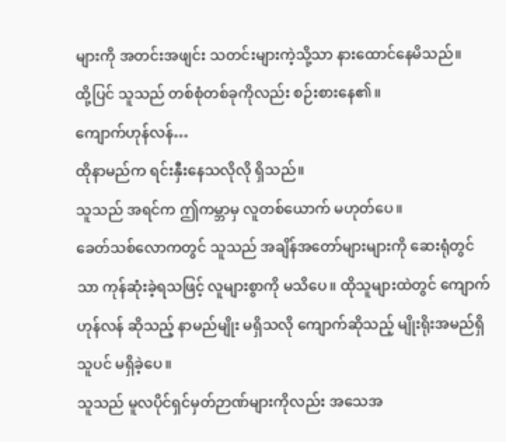များကို အတင်းအဖျင်း သတင်းများကဲ့သို့သာ နားထောင်နေမိသည်။
ထို့ပြင် သူသည် တစ်စုံတစ်ခုကိုလည်း စဉ်းစားနေ၏။
ကျောက်ဟုန်လန်…
ထိုနာမည်က ရင်းနှီးနေသလိုလို ရှိသည်။
သူသည် အရင်က ဤကမ္ဘာမှ လူတစ်ယောက် မဟုတ်ပေ။
ခေတ်သစ်လောကတွင် သူသည် အချိန်အတော်များများကို ဆေးရုံတွင်သာ ကုန်ဆုံးခဲ့ရသဖြင့် လူများစွာကို မသိပေ။ ထိုသူများထဲတွင် ကျောက်ဟုန်လန် ဆိုသည့် နာမည်မျိုး မရှိသလို ကျောက်ဆိုသည့် မျိုးရိုးအမည်ရှိသူပင် မရှိခဲ့ပေ။
သူသည် မူလပိုင်ရှင်မှတ်ဉာဏ်များကိုလည်း အသေအ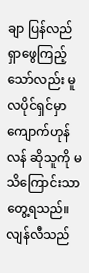ချာ ပြန်လည်ရှာဖွေကြည့်သော်လည်း မူလပိုင်ရှင်မှာ ကျောက်ဟုန်လန် ဆိုသူကို မသိကြောင်းသာတွေ့ရသည်။
လျန်လီသည်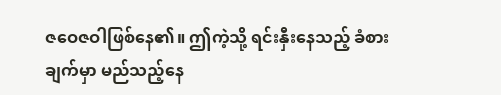ဇဝေဇဝါဖြစ်နေ၏။ ဤကဲ့သို့ ရင်းနှီးနေသည့် ခံစားချက်မှာ မည်သည့်နေ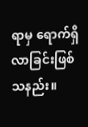ရာမှ ရောက်ရှိလာခြင်းဖြစ်သနည်း။